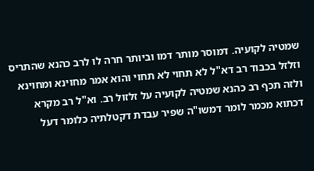שמטיה לקועיה. דמוסר מותר דמו וביותר חרה לו לרב כהנא שהתריס וזלזל בכבוד רב דא"ל לא תחוי לא תחוי והוא אמר מחוינא ומחוינא ולזה תכף רב כהנא שמטיה לקועיה על זלזול רב. וא"ל רב מקרא דכתוא מכמר לומר דמשו"ה שפיר עבדת דקטלתיה כלומר דעל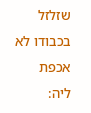שזלזל בכבודו לא אכפת ליה: